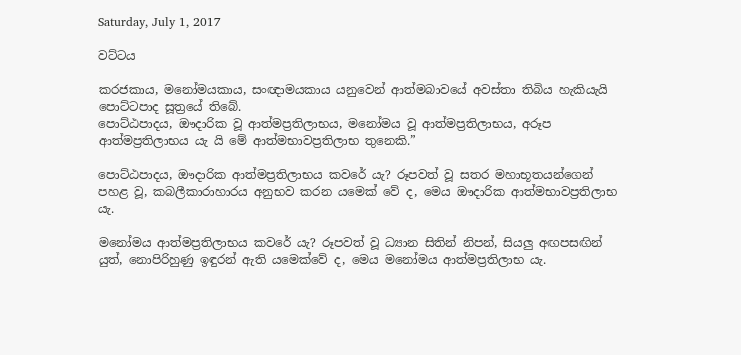Saturday, July 1, 2017

වට්ටය

කරජකාය, මනෝමයකාය, සංඥාමයකාය යනුවෙන් ආත්මබාවයේ අවස්තා තිබිය හැකියැයි පොට්ටපාද සූත්‍රයේ තිබේ.
පොට්ඨපාදය, ඖදාරික වූ ආත්මප්‍රතිලාභය, මනෝමය වූ ආත්මප්‍රතිලාභය, අරූප ආත්මප්‍රතිලාභය යැ යි මේ ආත්මභාවප්‍රතිලාභ තුනෙකි.”

පොට්ඨපාදය, ඖදාරික ආත්මප්‍රතිලාභය කවරේ යැ? රූපවත් වූ සතර මහාභූතයන්ගෙන් පහළ වූ, කබලීකාරාහාරය අනුභව කරන යමෙක් වේ ද, මෙය ඖදාරික ආත්මභාවප්‍රතිලාභ යැ.

මනෝමය ආත්මප්‍රතිලාභය කවරේ යැ? රූපවත් වූ ධ්‍යාන සිතින් නිපන්, සියලු අඟපසඟින් යුත්, නොපිරිහුණු ඉඳුරන් ඇති යමෙක්වේ ද, මෙය මනෝමය ආත්මප්‍රතිලාභ යැ.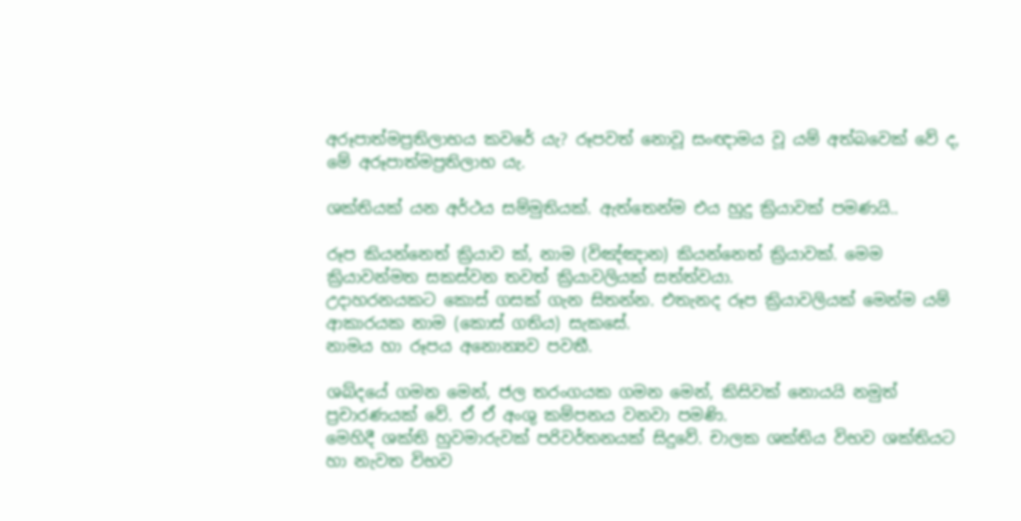අරූපාත්මප්‍රතිලාභය කවරේ යැ? රූපවත් නොවූ සංඥාමය වූ යම් අත්බවෙක් වේ ද, මේ අරූපාත්මප්‍රතිලාභ යැ.

ශක්තියක් යන අර්ථය සම්මුතියක්. ඇත්තෙන්ම එය හුදු ක්‍රියාවක් පමණයි..

රූප කියන්නෙත් ක්‍රියාව ක්, නාම (විඤ්ඤාන) කියන්නෙත් ක්‍රියාවක්. මෙම ක්‍රියාවන්මත සකස්වන තවත් ක්‍රියාවලියක් සත්ත්වයා.
උදාහරනයකට කොස් ගසක් ගැන සිතන්න. එතැනද රූප ක්‍රියාවලියක් මෙන්ම යම් ආකාරයක නාම (කොස් ගතිය) සැකසේ.
නාමය හා රූපය අනොන්‍යව පවතී.

ශබ්දයේ ගමන මෙන්, ජල තරංගයක ගමන මෙන්, කිසිවක් නොයයි නමුත් ප්‍රචාරණයක් වේ. ඒ ඒ අංශු කම්පනය වනවා පමණි.
මෙහිදී ශක්ති හුවමාරුවක් පරිවර්තනයක් සිදුවේ. චාලක ශක්තිය විභව ශක්තියට හා නැවත විභව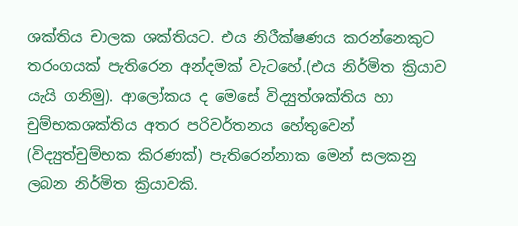ශක්තිය චාලක ශක්තියට. එය නිරීක්ෂණය කරන්නෙකුට තරංගයක් පැතිරෙන අන්දමක් වැටහේ.(එය නිර්මිත ක්‍රියාව යැයි ගනිමු). ආලෝකය ද මෙසේ විද්‍යුත්ශක්තිය හා චුම්භකශක්තිය අතර පරිවර්තනය හේතුවෙන් (විද්‍යුත්චුම්භක කිරණක්) පැතිරෙන්නාක මෙන් සලකනු ලබන නිර්මිත ක්‍රියාවකි.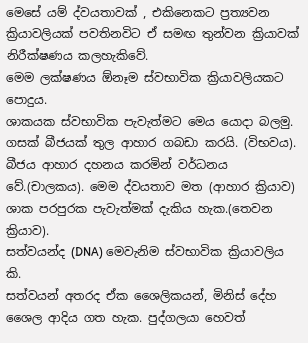මෙසේ යම් ද්වයතාවක් , එකිනෙකට ප්‍රත්‍යවන ක්‍රියාවලියක් පවතිනවිට ඒ සමඟ තුන්වන ක්‍රියාවක් නිරීක්ෂණය කලහැකිවේ.
මෙම ලක්ෂණය ඕනෑම ස්වභාවික ක්‍රියාවලියකට පොදුය.
ශාකයක ස්වභාවික පැවැත්මට මෙය යොදා බලමු.
ගසක් බීජයක් තුල ආහාර ගබඩා කරයි. (විභවය). බීජය ආහාර දහනය කරමින් වර්ධනය වේ.(චාලකය). මෙම ද්වයතාව මත (ආහාර ක්‍රියාව) ශාක පරපුරක පැවැත්මක් දැකිය හැක.(තෙවන ක්‍රියාව).
සත්වයන්ද (DNA) මෙවැනිම ස්වභාවික ක්‍රියාවලිය කි.
සත්වයන් අතරද ඒක ශෛලිකයන්, මිනිස් දේහ ශෛල ආදිය ගත හැක. පුද්ගලයා හෙවත්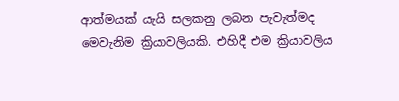ආත්මයක් යැයි සලකනු ලබන පැවැත්මද මෙවැනිම ක්‍රියාවලියකි. එහිදී එම ක්‍රියාවලිය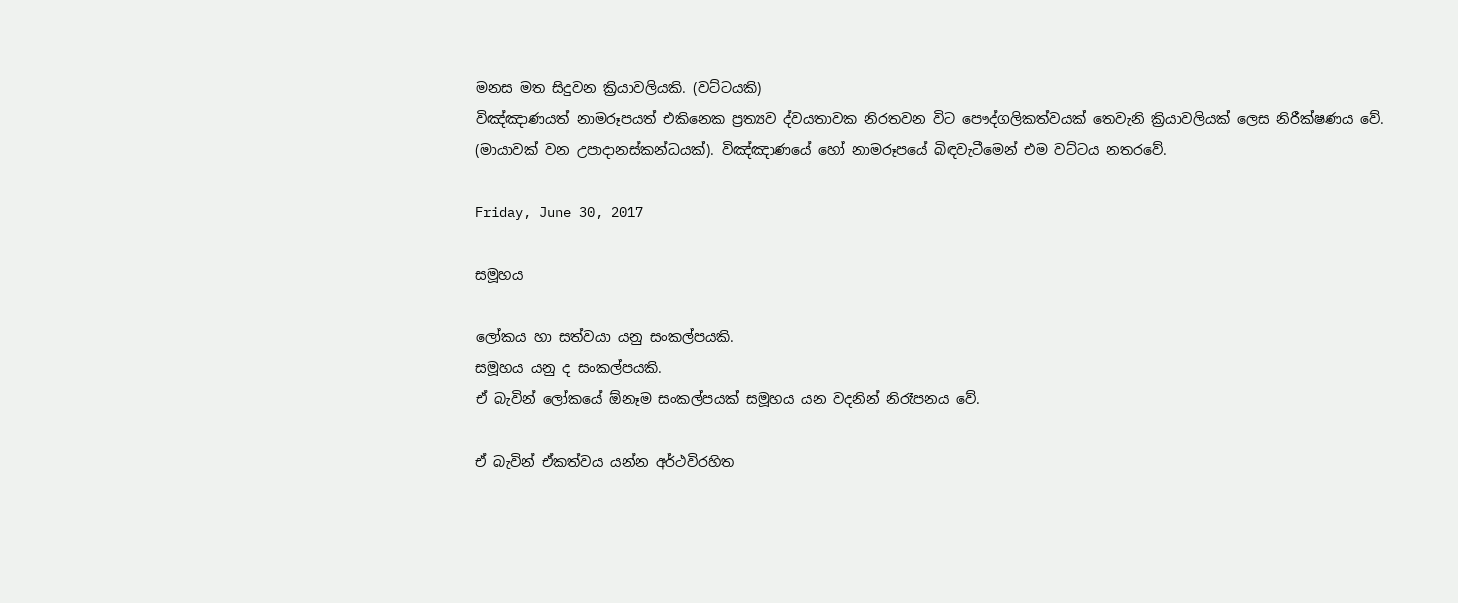මනස මත සිදුවන ක්‍රියාවලියකි. (වට්ටයකි)
විඤ්ඤාණයත් නාමරූපයත් එකිනෙක ප්‍රත්‍යව ද්වයතාවක නිරතවන විට පෞද්ගලිකත්වයක් තෙවැනි ක්‍රියාවලියක් ලෙස නිරීක්ෂණය වේ.
(මායාවක් වන උපාදානස්කන්ධයක්). විඤ්ඤාණයේ හෝ නාමරූපයේ බිඳවැටීමෙන් එම වට්ටය නතරවේ.

Friday, June 30, 2017

සමූහය

ලෝකය හා සත්වයා යනු සංකල්පයකි.
සමූහය යනු ද සංකල්පයකි.
ඒ බැවින් ලෝකයේ ඕනෑම සංකල්පයක් සමූහය යන වදනින් නිරෑපනය වේ.

ඒ බැවින් ඒකත්වය යන්න අර්ථවිරහිත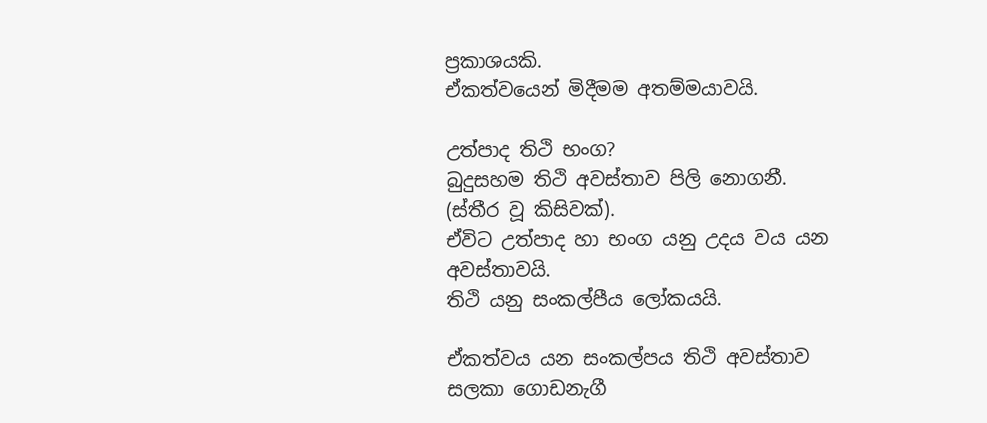ප්‍රකාශයකි.
ඒකත්වයෙන් මිදීමම අතම්මයාවයි.

උත්පාද තිථි භංග?
බුදුසහම තිථි අවස්තාව පිලි නොගනී. (ස්තීර වූ කිසිවක්).
ඒවිට උත්පාද හා භංග යනු උදය වය යන අවස්තාවයි.
තිථි යනු සංකල්පීය ලෝකයයි.

ඒකත්වය යන සංකල්පය තිථි අවස්තාව සලකා ගොඩනැගී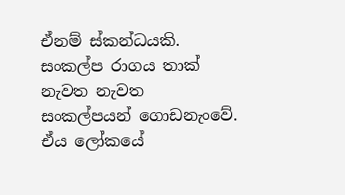ඒනම් ස්කන්ධයකි.
සංකල්ප රාගය තාක් නැවත නැවත සංකල්පයන් ගොඩනැංවේ.
ඒය ලෝකයේ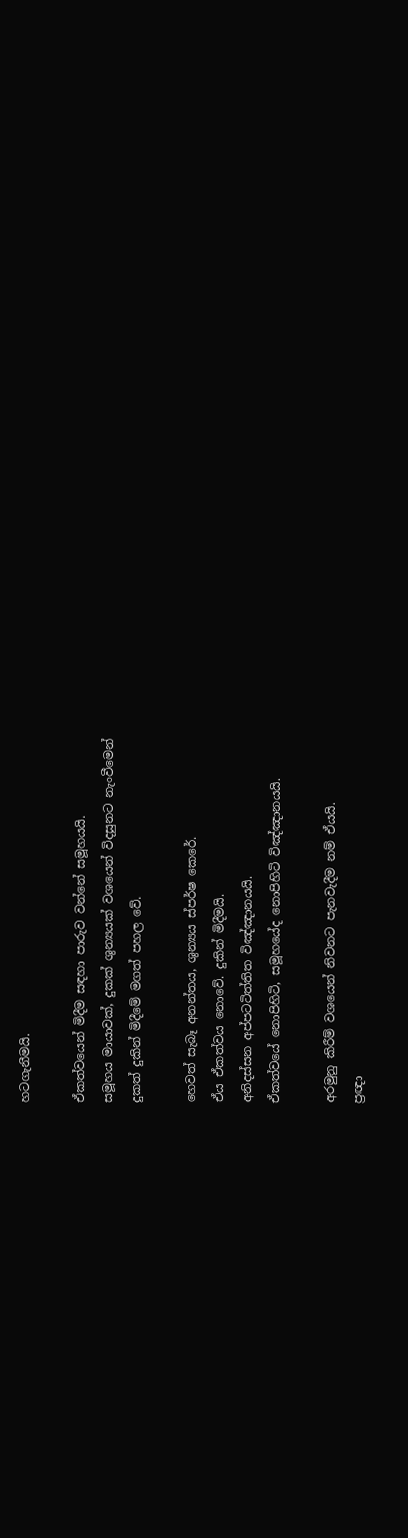හටගැනීමයි.

ඒකත්වයෙන් මිදීම සඳහා පාරුව වන්නේ සමූහයයි.
සමූහය මායාවක්, දුකක් ශුන්‍යයක් වශයෙන් විදසුනට නැංවීමෙන්
දුකත් දුකින් මිදීමේ මගත් පහල වේ.

හෙවත් සැබෑ අනන්තය, ශුන්‍යය ස්පර්ෂ කෙරේ.
ඒය ඒකත්වය නොවේ. දුකින් මිදීමයි.
අනිදස්සන අප්පටටිත්තිත විඤ්ඤානයයි.
ඒකත්වයේ නොපිහිටි, සමූහයේද නොපිහිටි විඤ්ඤානයයි.

අරමුනු කිරීම් වශයෙන් නිවනට පැනවැදීම නම් ඒයයි.
ප්‍රඥා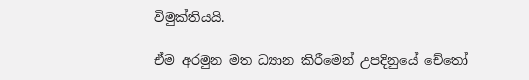විමුක්තියයි.

ඒම අරමුන මත ධ්‍යාන කිරීමෙන් උපදිනුයේ චේතෝ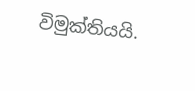විමුක්තියයි.